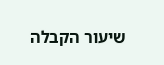שיעור הקבלה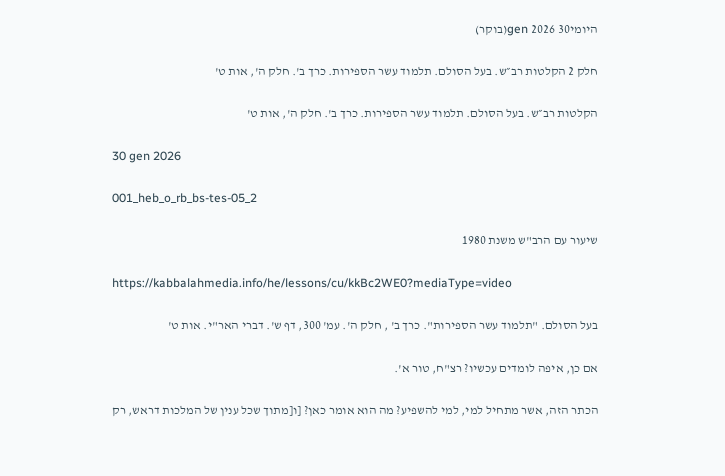היומי30 gen 2026(בוקר)

חלק 2 הקלטות רב״ש. בעל הסולם. תלמוד עשר הספירות. כרך ב'. חלק ה', אות ט'

הקלטות רב״ש. בעל הסולם. תלמוד עשר הספירות. כרך ב'. חלק ה', אות ט'

30 gen 2026

001_heb_o_rb_bs-tes-05_2

שיעור עם הרב"ש משנת 1980

https://kabbalahmedia.info/he/lessons/cu/kkBc2WE0?mediaType=video

בעל הסולם. "תלמוד עשר הספירות". כרך ב' , חלק ה'. עמ' 300, דף ש'. דברי האר"י. אות ט'

אם כן, איפה לומדים עכשיו? רצ"ח, טור א'.

הכתר הזה, אשר מתחיל למי, למי להשפיע? מה הוא אומר כאן? [ו[מתוך שכל ענין של המלכות דראש, רק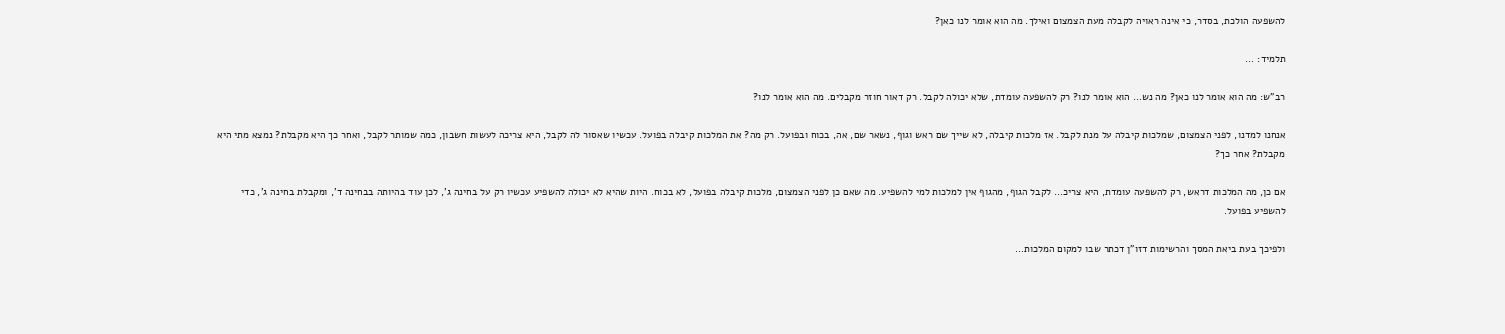להשפעה הולכת, בסדר, כי אינה ראויה לקבלה מעת הצמצום ואילך. מה הוא אומר לנו כאן?

תלמיד: ...

רב"ש: מה הוא אומר לנו כאן? מה נש… הוא אומר לנו? רק להשפעה עומדת, שלא יכולה לקבל. רק דאור חוזר מקבלים. מה הוא אומר לנו?

אנחנו למדנו, לפני הצמצום, שמלכות קיבלה על מנת לקבל. אז מלכות קיבלה, לא שייך שם ראש וגוף, נשאר שם, אה, בכוח ובפועל. רק מה? את המלכות קיבלה בפועל. עכשיו שאסור לה לקבל, היא צריכה לעשות חשבון, כמה שמותר לקבל, ואחר כך היא מקבלת? נמצא מתי היא מקבלת? אחר כך?

אם כן, מה המלכות דראש, רק להשפעה עומדת, היא צריכ… לקבל הגוף, מהגוף אין למלכות למי להשפיע. מה שאם כן לפני הצמצום, מלכות קיבלה בפועל, לא בכוח. היות שהיא לא יכולה להשפיע עכשיו רק על בחינה ג', לכן עוד בהיותה בבחינה ד', ומקבלת בחינה ג', כדי להשפיע בפועל.

ולפיכך בעת ביאת המסך והרשימות דזו"ן דכתר שבו למקום המלכות…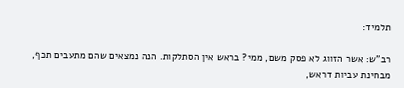תלמיד:

רב"ש: אשר הזווג לא פסק משם, ממי? בראש אין הסתלקות. הנה נמצאים שהם מתעבים תכף, מבחינת עביות דראש,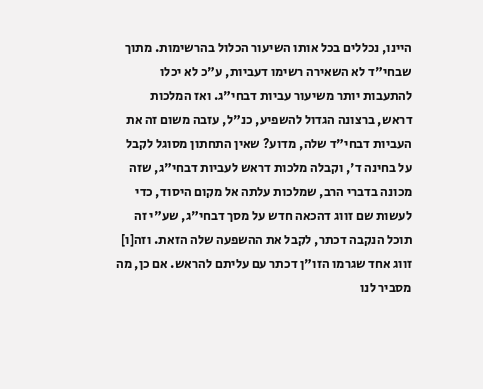היינו, נכללים בכל אותו השיעור הכלול בהרשימות. מתוך שבחי"ד לא השאירה רשימו דעביות, ע"כ לא יכלו להתעבות יותר משיעור עביות דבחי"ג. ואז המלכות דראש, ברצונה הגדול להשפיע, כנ"ל, עזבה משום זה את העביות דבחי"ד שלה, מדוע? שאין התחתון מסוגל לקבל על בחינה ד', וקבלה מלכות דראש לעביות דבחי"ג, שזה מכונה בדברי הרב, שמלכות עלתה אל מקום היסוד, כדי לעשות שם זווג דהכאה חדש על מסך דבחי"ג, שע"י זה תוכל הנקבה דכתר, לקבל את ההשפעה שלה הזאת. וזה[ו] זווג אחד שגרמו הזו"ן דכתר עם עליתם להראש. אם כן, מה מסביר לנו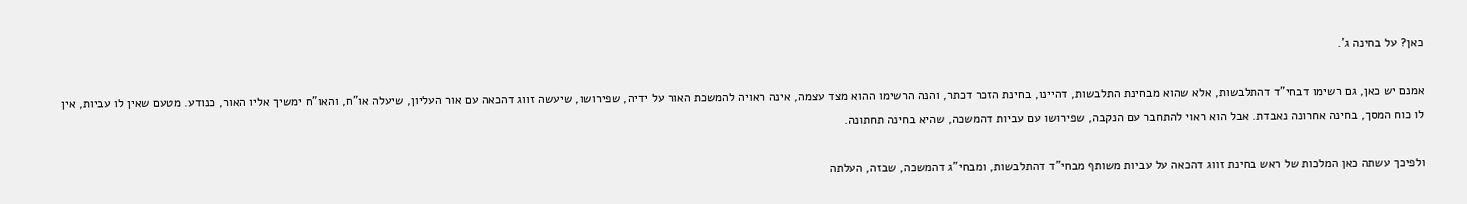כאן? על בחינה ג'.

אמנם יש כאן, גם רשימו דבחי"ד דהתלבשות, אלא שהוא מבחינת התלבשות, דהיינו, בחינת הזכר דכתר, והנה הרשימו ההוא מצד עצמה, אינה ראויה להמשכת האור על ידיה, שפירושו, שיעשה זווג דהכאה עם אור העליון, שיעלה או"ח, והאו"ח ימשיך אליו האור, כנודע. מטעם שאין לו עביות, אין לו כוח המסך, בחינה אחרונה נאבדת. אבל הוא ראוי להתחבר עם הנקבה, שפירושו עם עביות דהמשכה, שהיא בחינה תחתונה.

ולפיכך עשתה כאן המלכות של ראש בחינת זווג דהכאה על עביות משותף מבחי"ד דהתלבשות, ומבחי"ג דהמשכה, שבזה, העלתה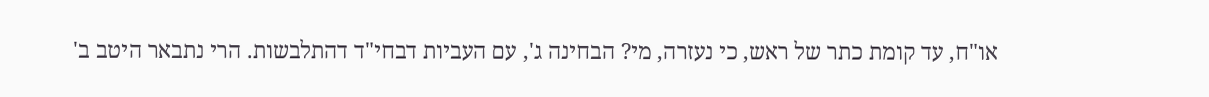או"ח, עד קומת כתר של ראש, כי נעזרה, מי? הבחינה ג', עם העביות דבחי"ד דהתלבשות. הרי נתבאר היטב ב'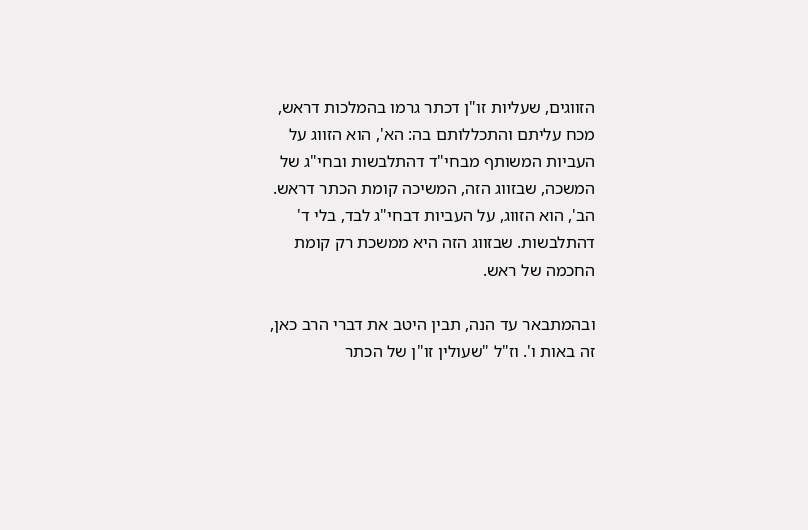הזווגים, שעליות זו"ן דכתר גרמו בהמלכות דראש, מכח עליתם והתכללותם בה: הא', הוא הזווג על העביות המשותף מבחי"ד דהתלבשות ובחי"ג של המשכה, שבזווג הזה, המשיכה קומת הכתר דראש. הב', הוא הזווג, על העביות דבחי"ג לבד, בלי ד' דהתלבשות. שבזווג הזה היא ממשכת רק קומת החכמה של ראש.

ובהמתבאר עד הנה, תבין היטב את דברי הרב כאן, זה באות ו'. וז"ל "שעולין זו"ן של הכתר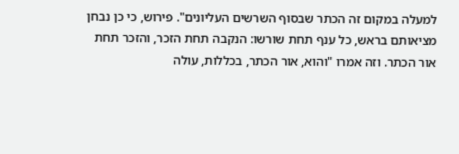למעלה במקום זה הכתר שבסוף השרשים העליונים". פירוש, כי כן נבחן מציאותם בראש, כל ענף תחת שורשו: הנקבה תחת הזכר, והזכר תחת אור הכתר. וזה אמרו "והוא, אור הכתר, בכללות, עולה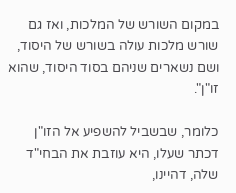במקום השורש של המלכות, ואז גם שורש מלכות עולה בשורש של היסוד, ושם נשארים שניהם בסוד היסוד, שהוא זו"ן".

כלומר, שבשביל להשפיע אל הזו"ן דכתר שעלו, היא עוזבת את הבחי"ד שלה, דהיינו,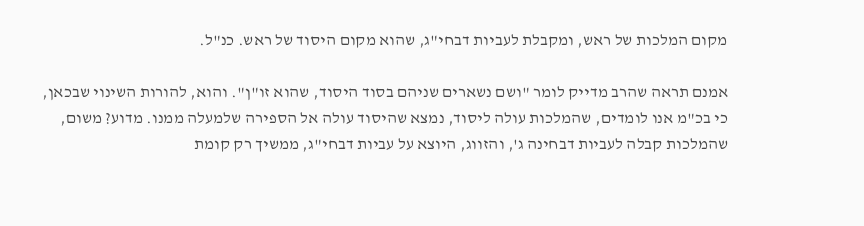מקום המלכות של ראש, ומקבלת לעביות דבחי"ג, שהוא מקום היסוד של ראש. כנ"ל.

אמנם תראה שהרב מדייק לומר "ושם נשארים שניהם בסוד היסוד, שהוא זו"ן". והוא, להורות השינוי שבכאן, כי בכ"מ אנו לומדים, שהמלכות עולה ליסוד, נמצא שהיסוד עולה אל הספירה שלמעלה ממנו. מדוע? משום, שהמלכות קבלה לעביות דבחינה ג', והזווג, היוצא על עביות דבחי"ג, ממשיך רק קומת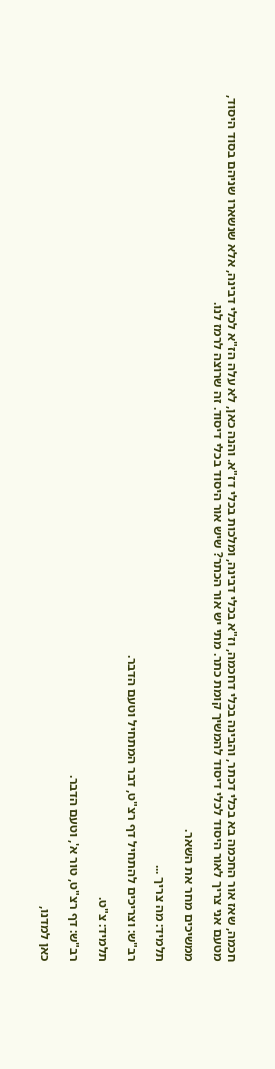חכמה, שאז אור החכמה בא בכלי דכתר, והבינה בכלי דחכמה, וז"א בכלי דבינה, ומלכות בכלי דז"א. והנה כאן, לא עלה הז"א לכלי דבינה, אלא שנשארו שניהם בסוד היסוד, מטעם אני צריך לאור היסוד לכלי דיסוד להמשיך קומת כתר. מתי יש אור הכתר? שיש אור היסוד בכלי דיסוד. זה שרוצה לרמז לנו.

ממשיכים מחר את השאר.

תלמיד: מה צריך ...

רב"ש: וצריכים להתחיל דף רצ"ט, דבר המתחיל וטעם הדבר.

תלמיד: צ"ט.

רב"ש: דף רצ"ט, טור א', וטעם הדבר.

כאן למדנו,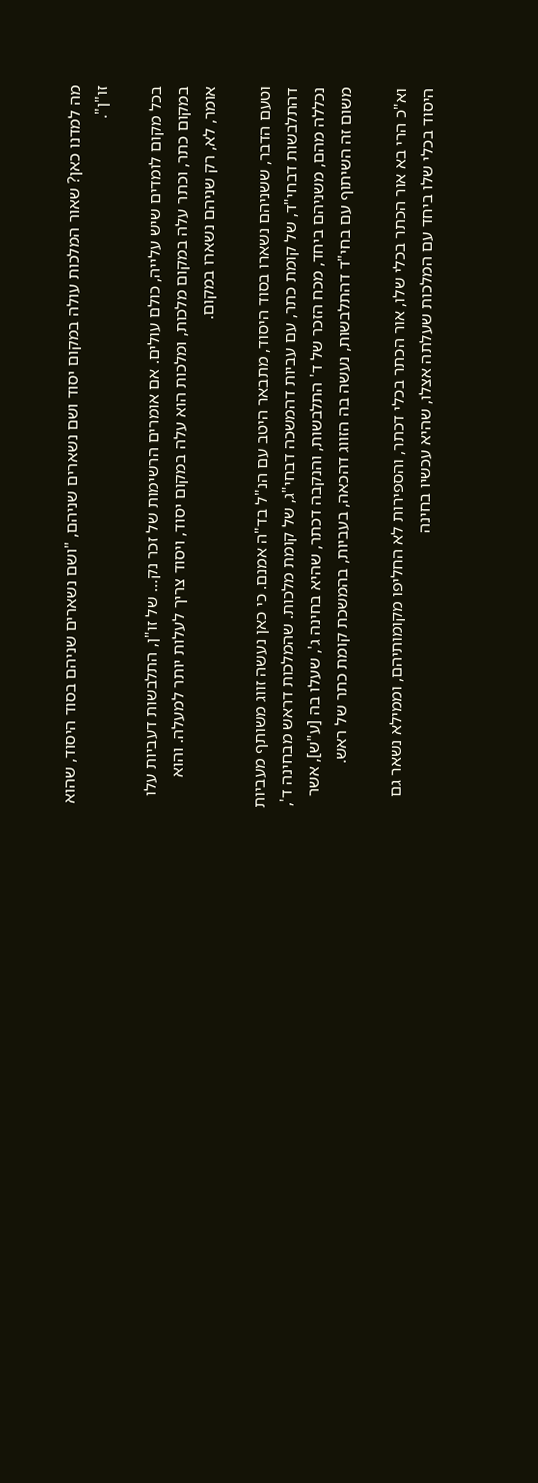מה למדנו כאן? שאור המלכות עולה במקום יסוד ושם נשארים שניהם, "ושם נשארים שניהם בסוד היסוד, שהוא זו"ן".

בכל מקום לומדים שיש עלייה, כולם עולים. אם אומרים הרשימות של זכר נק… של זו"ן, התלבשות דעביות עלו במקום כתר, וכתר עלה במקום מלכות, ומלכות הוא עלה במקום יסוד, ויסוד צריך לעלות יותר למעלה. והוא אומר, לא, רק שניהם נשארו במקום.

וטעם הדבר, ששניהם נשארו בסוד היסוד, מתבאר היטב עם הנ"ל בד"ה אמנם. כי כאן נעשה זווג משותף מעביות דהתלבשות דבחי"ד, של קומת כתר, עם עביות דהמשכה דבחי"ג, של קומת מלכות. שהמלכות דראש מבחינה ד', נכללה מהם, משניהם ביחד, מכח הזכר של ד' התלבשות, והנקבה דכתר, שהיא בחינה ג', שעלו בה [ע"ש], אשר משום זה השיתוף עם בחי"ד דהתלבשות, נעשה בה הזווג דהכאה, בעביות, בהמשכת קומת כתר של ראש.

וא"כ הרי בא אור הכתר בכלי שלו, אור הכתר בכלי דכתר, והספירות לא החליפו מקומותיהם, וממילא נשאר גם היסוד בכלי שלו ביחד עם המלכות שעלתה אצלו, שהיא עכשיו בחינה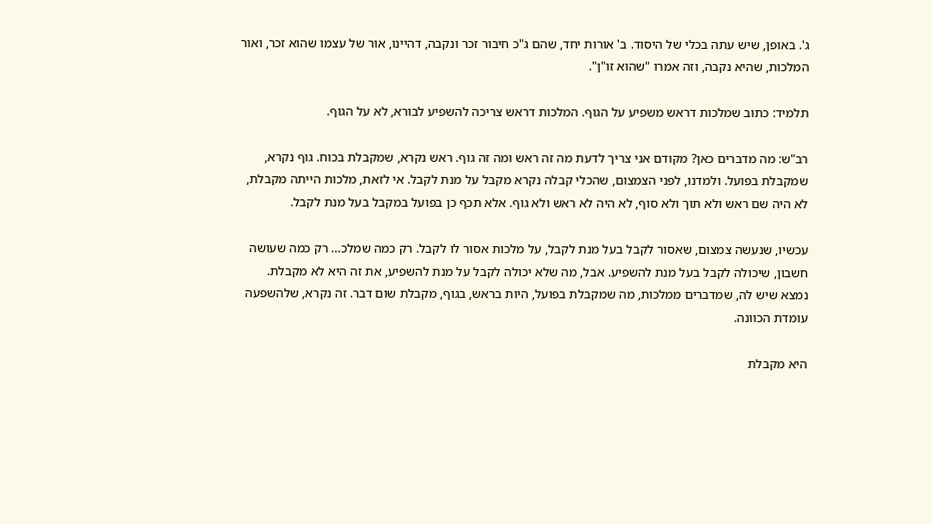ג'. באופן, שיש עתה בכלי של היסוד. ב' אורות יחד, שהם ג"כ חיבור זכר ונקבה, דהיינו, אור של עצמו שהוא זכר, ואור המלכות, שהיא נקבה, וזה אמרו "שהוא זו"ן".

תלמיד: כתוב שמלכות דראש משפיע על הגוף. המלכות דראש צריכה להשפיע לבורא, לא על הגוף.

רב"ש: מה מדברים כאן? מקודם אני צריך לדעת מה זה ראש ומה זה גוף. ראש נקרא, שמקבלת בכוח. גוף נקרא, שמקבלת בפועל. ולמדנו, לפני הצמצום, שהכלי קבלה נקרא מקבל על מנת לקבל. אי לזאת, מלכות הייתה מקבלת, לא היה שם ראש ולא תוך ולא סוף, לא היה לא ראש ולא גוף. אלא תכף כן בפועל במקבל בעל מנת לקבל.

עכשיו, שנעשה צמצום, שאסור לקבל בעל מנת לקבל, על מלכות אסור לו לקבל. רק כמה שמלכ… רק כמה שעושה חשבון, שיכולה לקבל בעל מנת להשפיע. אבל, מה שלא יכולה לקבל על מנת להשפיע, את זה היא לא מקבלת. נמצא שיש לה, שמדברים ממלכות, מה שמקבלת בפועל, היות בראש, בגוף, מקבלת שום דבר. זה נקרא, שלהשפעה עומדת הכוונה.

היא מקבלת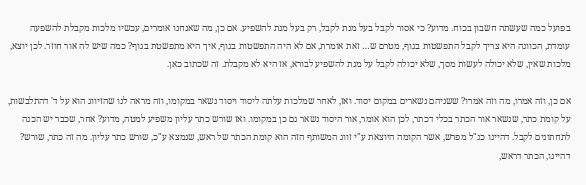בפועל כמה שעשתה חשבון בכוח. מדוע? כי אסור לקבל בעל מנת לקבל, רק בעל מנת להשפיע. אם כן, מה שאנחנו אומרים, עכשיו מלכות מקבלת להשפעה עומדת, הכוונה היא צריך לקבל התפשטות בגוף, מטרם ש… זאת אומרת, אם לא היה התפשטות בגוף, איך היא מתפשטת בגוף? כמה שיש לה אור חוזר. לכן יוצא, מלכות שאין, שלא יכולה לעשות מסך, שלא יכולה לקבל על מנת להשפיע לבורא, אז היא לא מקבלת. זה שכתוב כאן.

אם כן, וזה אמרו, מה וזה אמרו? ששניהם נשארים במקום יסוד. ואז, לאחר שמלכות עלתה ליסוד ויסוד נשאר במקומו, וזה מראה לנו שהזיווג הוא על ד' דהתלבשות, על קומת כתר, שנשאר אור הכתר בכלי דכתר, לכן הוא אומר, אור היסוד נשאר גם כן במקומו. ואז שורש כתר עליון משפיע למטה, מדוע? אחר, שכבר יש הכנה לתחתונים לקבל. דהיינו כנ"ל מפרש, אשר הקומה היוצאת ע"י זווג המשותף הזה הוא קומת הכתר של ראש, שנמצא ע"כ, שורש כתר עליון. מה זה כתר, שורש? דהיינו, הכתר דראש,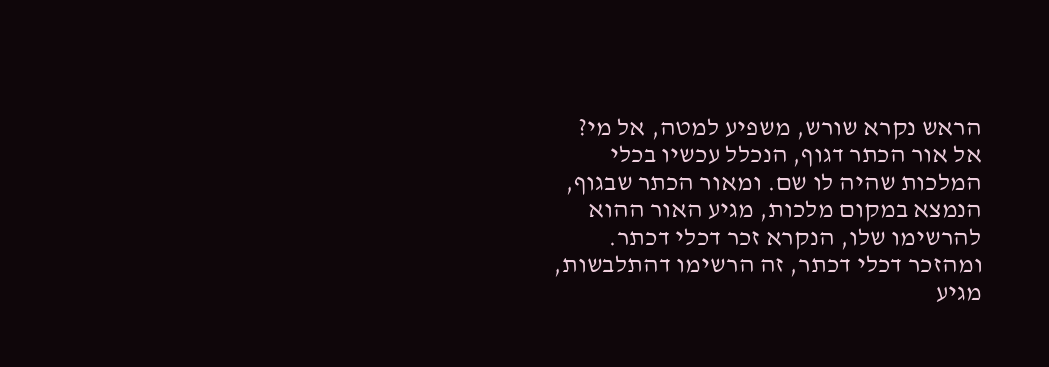הראש נקרא שורש, משפיע למטה, אל מי? אל אור הכתר דגוף, הנכלל עכשיו בכלי המלכות שהיה לו שם. ומאור הכתר שבגוף, הנמצא במקום מלכות, מגיע האור ההוא להרשימו שלו, הנקרא זכר דכלי דכתר. ומהזכר דכלי דכתר, זה הרשימו דהתלבשות, מגיע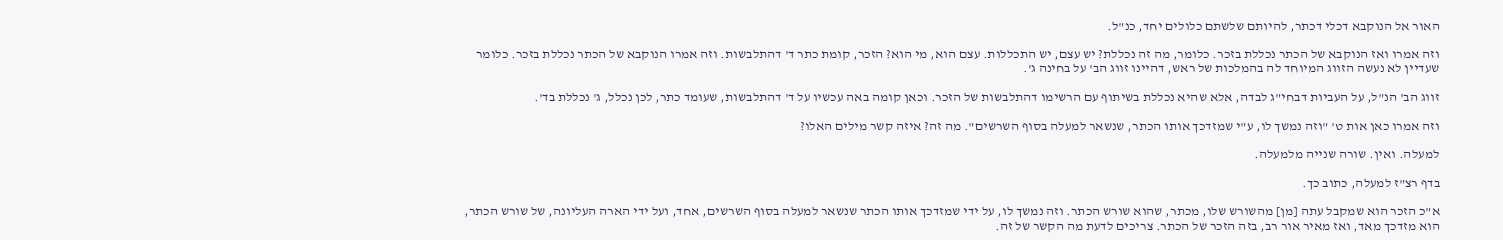האור אל הנוקבא דכלי דכתר, להיותם שלשתם כלולים יחד, כנ"ל.

וזה אמרו ואז הנוקבא של הכתר נכללת בזכר. כלומר, מה זה נכללת? יש עצם, יש התכללות. עצם הוא, מי הוא? הזכר, קומת כתר ד' דהתלבשות. וזה אמרו הנוקבא של הכתר נכללת בזכר. כלומר שעדיין לא נעשה הזווג המיוחד לה בהמלכות של ראש, דהיינו זווג הב' על בחינה ג'.

זווג הב' הנ"ל, על העביות דבחי"ג לבדה, אלא שהיא נכללת בשיתוף עם הרשימו דהתלבשות של הזכר. וכאן קומה באה עכשיו על ד' דהתלבשות, שעומד כתר, לכן נכלל, ג' נכללת בד'.

וזה אמרו כאן אות ט' "וזה נמשך לו, ע"י שמזדכך אותו הכתר, שנשאר למעלה בסוף השרשים". מה זה? איזה קשר מילים האלו?

למעלה. ואין. שורה שנייה מלמעלה.

בדף רצ"ז למעלה, כתוב כך.

א"כ הזכר הוא שמקבל עתה [מן] מהשורש שלו, מכתר, שהוא שורש הכתר. וזה נמשך לו, על ידי שמזדכך אותו הכתר שנשאר למעלה בסוף השרשים, אחד, ועל ידי הארה העליונה, של שורש הכתר, הוא מזדכך מאד, ואז מאיר אור רב, בזה הזכר של הכתר. צריכים לדעת מה הקשר של זה.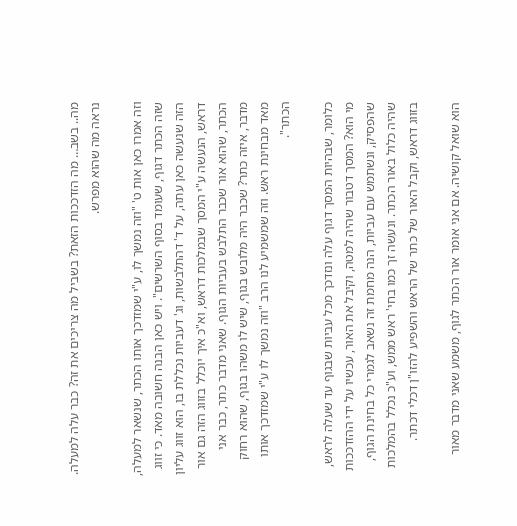מה.. בשב… מה הזדככות הזאת? בשביל מה צריכים את זה? כבר עלה למעלה. נראה מה שהוא מפרש.

וזה אמרו כאן אות ט' "וזה נמשך לו, ע"י שמזדכך אותו הכתר, שנשאר למעלה, שזה הכתר דגוף, שעומד בסוף השרשים". ויש כאן הבנה חשובה מאד. כי זווג הזה שנעשה כאן עתה, על ד' דהתלבשות, וג' דעביות נכללת בו, הוא זווג עליון דראש, הנעשה ע"י המסך שבמלכות דראש, וא"כ איך יוכלל בזווג הזה גם אור הכתר, שהוא אור שכבר התלבש בעביות הגוף. שאני מדבר כתר, כבר אני מדבר, איזה כתר? שכבר היה מלובש בגוף, שיש לו משהו בגוף, שהוא רחוק מאד מבחינת ראש. וזה שמשמיע לנו הרב "וזה נמשך לו ע"י שמזדכך אותו הכתר".

כלומר, שבהיות המסך דגוף עלה ונזדכך מכל עביות שבגוף עד שעלה לראש, מי הוא? המסך דטבור שהיה למטה, וקיבל את האור, עכשיו על ידי ההזדככות שהפסיק, ונשתמש עם עביות, הנה מחמת זה נשאב לגמרי כל בחינת הגוף, שהיה כלול באור הכתר. ונעשה זך כמו בחי' ראש ממש, וע"כ נכלל בהמלכות בזווג דראש, וקבל האור של כתר של הראש והשפיע להזו"ן דכלי דכתר.

הוא שואל קושיה. אם אני אומר אור הכתר לגוף, משמע שאני מדבר מאור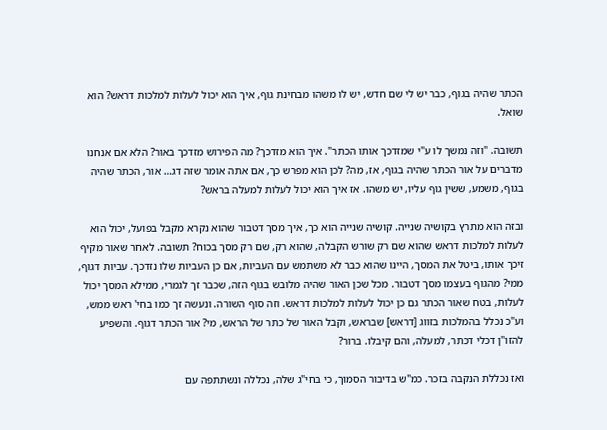הכתר שהיה בגוף, כבר יש לי שם חדש, יש לו משהו מבחינת גוף, איך הוא יכול לעלות למלכות דראש? הוא שואל.

תשובה. "וזה נמשך לו ע"י שמזדכך אותו הכתר". איך הוא מזדכך? מה הפירוש מזדכך באור? הלא אם אנחנו מדברים על אור הכתר שהיה בגוף, אז, מה? לכן הוא מפרש כך, אם אתה אומר שזה דג… אור, הכתר שהיה בגוף, משמע, ששין גוף עליו, יש משהו. אז איך הוא יכול לעלות למעלה בראש?

ובזה הוא מתרץ בקושיה שנייה. קושיה שנייה הוא כך, איך מסך דטבור שהוא נקרא מקבל בפועל, יכול הוא לעלות למלכות דראש שהוא שם רק שורש הקבלה, שהוא רק, שם רק מסך בכוח? תשובה. לאחר שאור מקיף זיכך אותו, ביטל את המסך, היינו שהוא כבר לא משתמש עם העביות, אם כן העביות שלו נזדכך. עביות דגוף, ממי? מהגוף בעצמו מסך דטבור. מכל שכן האור שהיה מלובש בגוף הזה, שכבר זך לגמרי, ממילא המסך יכול לעלות, בטח שאור הכתר גם כן יכול לעלות למלכות דראש. וזה סוף השורה. ונעשה זך כמו בחי' ראש ממש, וע"כ נכלל בהמלכות בזווג [דראש] שבראש, וקבל האור של כתר של הראש, מי? אור הכתר דגוף. והשפיע להזו"ן דכלי דכתר, למעלה, והם קיבלו. ברור?

ואז נכללת הנקבה בזכר. כמ"ש בדיבור הסמוך, כי בחי"ג שלה, נכללה ונשתתפה עם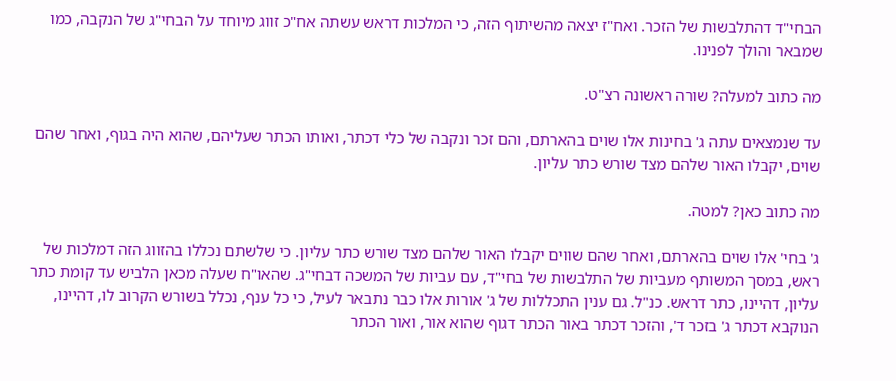הבחי"ד דהתלבשות של הזכר. ואח"ז יצאה מהשיתוף הזה, כי המלכות דראש עשתה אח"כ זווג מיוחד על הבחי"ג של הנקבה, כמו שמבאר והולך לפנינו.

מה כתוב למעלה? שורה ראשונה רצ"ט.

עד שנמצאים עתה ג' בחינות אלו שוים בהארתם, והם זכר ונקבה של כלי דכתר, ואותו הכתר שעליהם, שהוא היה בגוף, ואחר שהם שוים, יקבלו האור שלהם מצד שורש כתר עליון.

מה כתוב כאן? למטה.

ג' בחי' אלו שוים בהארתם, ואחר שהם שווים יקבלו האור שלהם מצד שורש כתר עליון. כי שלשתם נכללו בהזווג הזה דמלכות של ראש, במסך המשותף מעביות של התלבשות של בחי"ד, עם עביות של המשכה דבחי"ג. שהאו"ח שעלה מכאן הלביש עד קומת כתר עליון, דהיינו, כתר דראש. כנ"ל. גם ענין התכללות של ג' אורות אלו כבר נתבאר לעיל, כי כל ענף, נכלל בשורש הקרוב לו, דהיינו, הנוקבא דכתר ג' בזכר ד', והזכר דכתר באור הכתר דגוף שהוא אור, ואור הכתר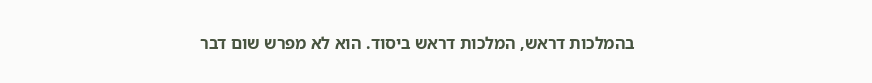בהמלכות דראש, המלכות דראש ביסוד. הוא לא מפרש שום דבר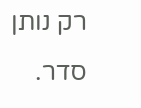רק נותן סדר.